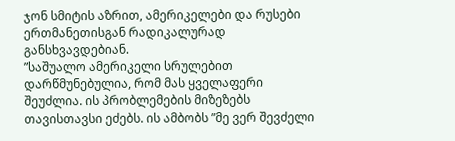ჯონ სმიტის აზრით, ამერიკელები და რუსები ერთმანეთისგან რადიკალურად განსხვავდებიან.
”საშუალო ამერიკელი სრულებით დარწმუნებულია, რომ მას ყველაფერი შეუძლია. ის პრობლემების მიზეზებს თავისთავსი ეძებს. ის ამბობს ”მე ვერ შევძელი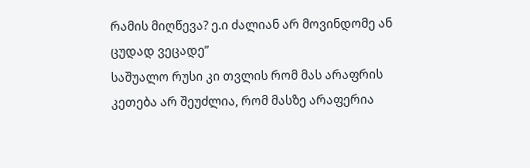რამის მიღწევა? ე.ი ძალიან არ მოვინდომე ან ცუდად ვეცადე”
საშუალო რუსი კი თვლის რომ მას არაფრის კეთება არ შეუძლია, რომ მასზე არაფერია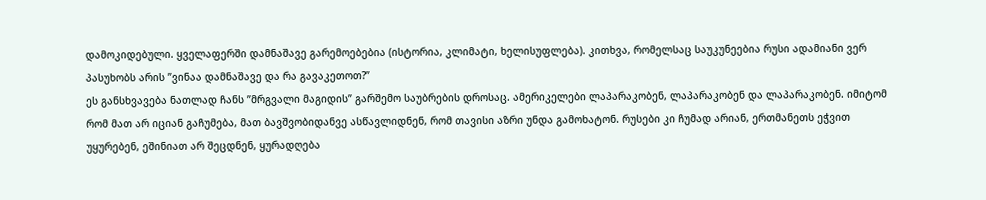დამოკიდებული. ყველაფერში დამნაშავე გარემოებებია (ისტორია, კლიმატი, ხელისუფლება). კითხვა, რომელსაც საუკუნეებია რუსი ადამიანი ვერ პასუხობს არის ”ვინაა დამნაშავე და რა გავაკეთოთ?”
ეს განსხვავება ნათლად ჩანს ”მრგვალი მაგიდის” გარშემო საუბრების დროსაც. ამერიკელები ლაპარაკობენ, ლაპარაკობენ და ლაპარაკობენ. იმიტომ რომ მათ არ იციან გაჩუმება, მათ ბავშვობიდანვე ასწავლიდნენ, რომ თავისი აზრი უნდა გამოხატონ. რუსები კი ჩუმად არიან, ერთმანეთს ეჭვით უყურებენ, ეშინიათ არ შეცდნენ, ყურადღება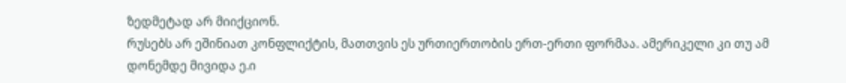ზედმეტად არ მიიქციონ.
რუსებს არ ეშინიათ კონფლიქტის, მათთვის ეს ურთიერთობის ერთ-ერთი ფორმაა. ამერიკელი კი თუ ამ დონემდე მივიდა ე.ი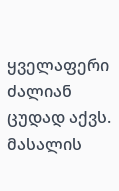ყველაფერი ძალიან ცუდად აქვს.
მასალის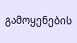გამოყენების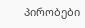პირობები